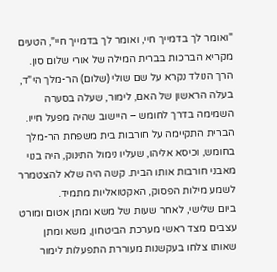"ואומר לך בדמייך חיי, ואומר לך בדמייך חיי", הטעים מקריא הברכות בברית המילה של אורי שלום סון. הרך הנולד נקרא על שם שולי (שלום) הר-מלך הי"ד, בעלה הראשון של האם, לימור, שעלה בסערה השמימה בדרך לחומש – היישוב שהיה מפעל חייו. הברית התקיימה על חורבות בית משפחת הר-מלך בחומש, וכיסא אליהו, שעליו נימול התינוק, היה בנוי מאבני חורבות אותו הבית. קשה היה שלא להצטמרר לשמע מילות הפסוק, האקטואליות מתמיד.
ביום שלישי, לאחר שעות של משא ומתן אטום ומורט עצבים מצד ראשי מערכת הביטחון, משא ומתן שאותו צלחו בעקשנות מעוררת התפעלות לימור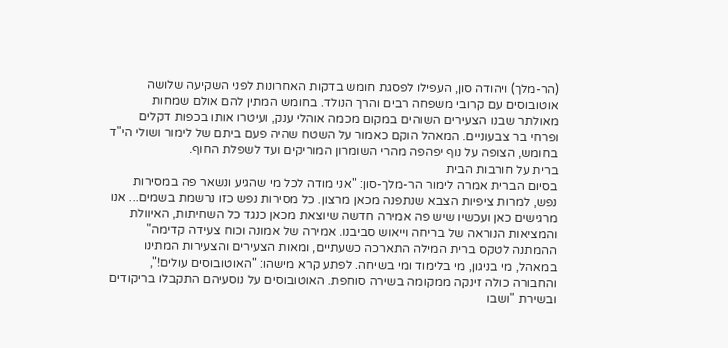(הר-מלך) ויהודה סון, העפילו לפסגת חומש בדקות האחרונות לפני השקיעה שלושה אוטובוסים עם קרובי משפחה רבים והרך הנולד. בחומש המתין להם אולם שמחות מאולתר שבנו הצעירים השוהים במקום מכמה אוהלי ענק, ועיטרו אותו בכפות דקלים ופרחי בר צבעוניים. המאהל הוקם כאמור על השטח שהיה פעם ביתם של לימור ושולי הי"ד בחומש, הצופה על נוף יפהפה מהרי השומרון המוריקים ועד לשפלת החוף.
ברית על חורבות הבית
בסיום הברית אמרה לימור הר-מלך-סון: "אני מודה לכל מי שהגיע ונשאר פה במסירות נפש, למרות ציפיות הצבא שנתפנה מכאן מרצון. כל מסירות נפש כזו נרשמת בשמים... אנו מרגישים כאן ועכשיו שיש פה אמירה חדשה שיוצאת מכאן כנגד כל השחיתות, האיוולת והמציאות הנוראה של בריחה וייאוש סביבנו. אמירה של אמונה וכוח צעידה קדימה"
ההמתנה לטקס ברית המילה התארכה כשעתיים, ומאות הצעירים והצעירות המתינו במאהל, מי בניגון, מי בלימוד ומי בשיחה. לפתע קרא מישהו: "האוטובוסים עולים!", והחבורה כולה זינקה ממקומה בשירה סוחפת. האוטובוסים על נוסעיהם התקבלו בריקודים ובשירת "ושבו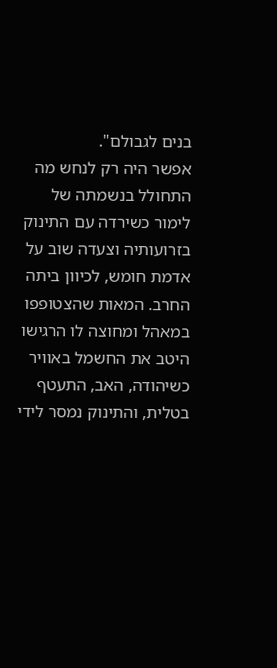בנים לגבולם".
אפשר היה רק לנחש מה התחולל בנשמתה של לימור כשירדה עם התינוק בזרועותיה וצעדה שוב על אדמת חומש, לכיוון ביתה החרב. המאות שהצטופפו במאהל ומחוצה לו הרגישו היטב את החשמל באוויר כשיהודה, האב, התעטף בטלית, והתינוק נמסר לידי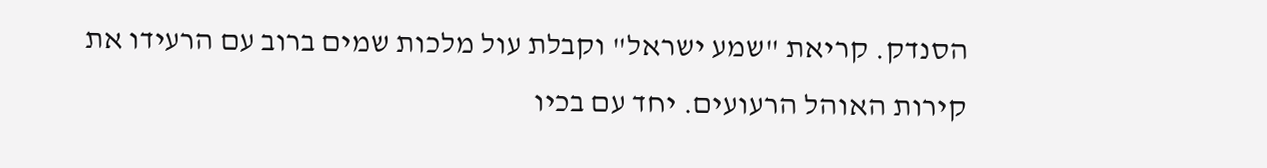הסנדק. קריאת "שמע ישראל" וקבלת עול מלכות שמים ברוב עם הרעידו את קירות האוהל הרעועים. יחד עם בכיו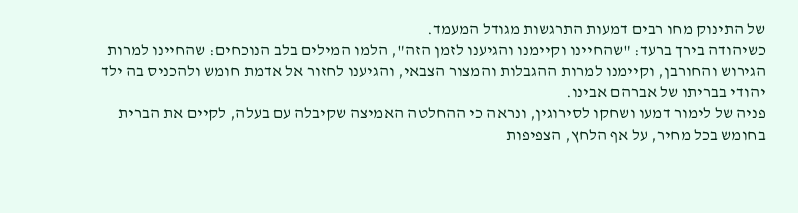של התינוק מחו רבים דמעות התרגשות מגודל המעמד.
כשיהודה בירך ברעד: "שהחיינו וקיימנו והגיענו לזמן הזה", הלמו המילים בלב הנוכחים: שהחיינו למרות הגירוש והחורבן, וקיימנו למרות ההגבלות והמצור הצבאי, והגיענו לחזור אל אדמת חומש ולהכניס בה ילד יהודי בבריתו של אברהם אבינו.
פניה של לימור דמעו ושחקו לסירוגין, ונראה כי ההחלטה האמיצה שקיבלה עם בעלה, לקיים את הברית בחומש בכל מחיר, על אף הלחץ, הצפיפות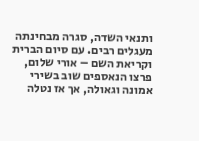ותנאי השדה, סגרה מבחינתה מעגלים רבים. עם סיום הברית וקריאת השם – אורי שלום, פרצו הנאספים שוב בשירי אמונה וגאולה, אך אז נטלה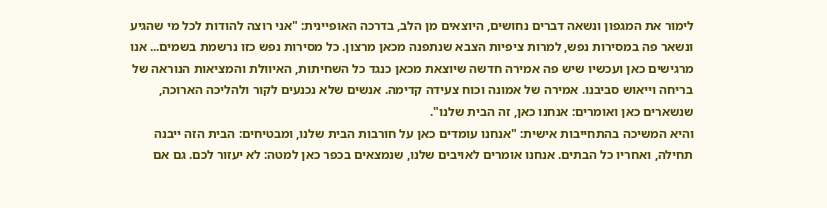לימור את המגפון ונשאה דברים נחושים, היוצאים מן הלב, בדרכה האופיינית: "אני רוצה להודות לכל מי שהגיע ונשאר פה במסירות נפש, למרות ציפיות הצבא שנתפנה מכאן מרצון. כל מסירות נפש כזו נרשמת בשמים... אנו מרגישים כאן ועכשיו שיש פה אמירה חדשה שיוצאת מכאן כנגד כל השחיתות, האיוולת והמציאות הנוראה של בריחה וייאוש סביבנו. אמירה של אמונה וכוח צעידה קדימה. אנשים שלא נכנעים לקור ולהליכה הארוכה, שנשארים כאן ואומרים: אנחנו כאן, זה הבית שלנו".
והיא המשיכה בהתחייבות אישית: "אנחנו עומדים כאן על חורבות הבית שלנו, ומבטיחים: הבית הזה ייבנה תחילה, ואחריו כל הבתים. אנחנו אומרים לאויבים שלנו, שנמצאים בכפר כאן למטה: לא יעזור לכם. גם אם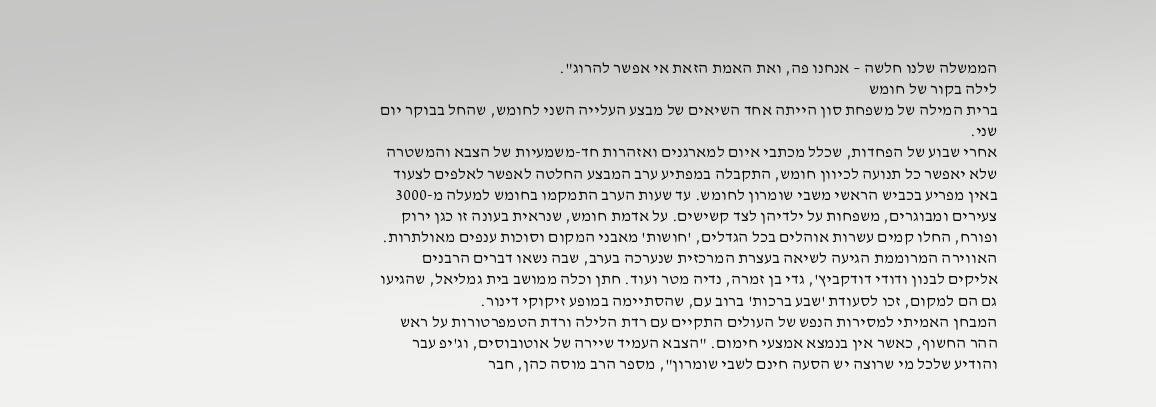הממשלה שלנו חלשה – אנחנו פה, ואת האמת הזאת אי אפשר להרוג".
לילה בקור של חומש
ברית המילה של משפחת סון הייתה אחד השיאים של מבצע העלייה השני לחומש, שהחל בבוקר יום שני.
אחרי שבוע של הפחדות, שכלל מכתבי איום למארגנים ואזהרות חד-משמעיות של הצבא והמשטרה שלא יאפשר כל תנועה לכיוון חומש, התקבלה במפתיע ערב המבצע החלטה לאפשר לאלפים לצעוד באין מפריע בכביש הראשי משבי שומרון לחומש. עד שעות הערב התמקמו בחומש למעלה מ-3000 צעירים ומבוגרים, משפחות על ילדיהן לצד קשישים. על אדמת חומש, שנראית בעונה זו כגן ירוק ופורח, החלו קמים עשרות אוהלים בכל הגדלים, 'חושות' מאבני המקום וסוכות ענפים מאולתרות.
האווירה המרוממת הגיעה לשיאה בעצרת המרכזית שנערכה בערב, שבה נשאו דברים הרבנים אליקים לבנון ודודי דודקביץ', גדי בן זמרה, נדיה מטר ועוד. חתן וכלה ממושב בית גמליאל, שהגיעו גם הם למקום, זכו לסעודת 'שבע ברכות' ברוב עם, שהסתיימה במופע זיקוקי דינור.
המבחן האמיתי למסירות הנפש של העולים התקיים עם רדת הלילה ורדת הטמפרטורות על ראש ההר החשוף, כאשר אין בנמצא אמצעי חימום. "הצבא העמיד שיירה של אוטובוסים, וג'יפ עבר והודיע שלכל מי שרוצה יש הסעה חינם לשבי שומרון", מספר הרב מוסה כהן, חבר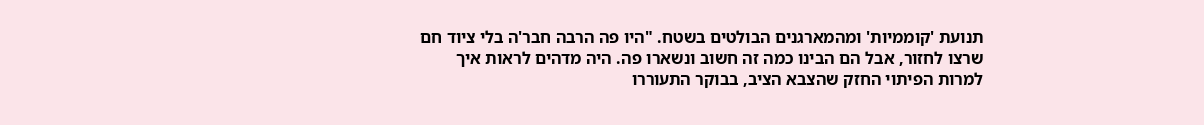תנועת 'קוממיות' ומהמארגנים הבולטים בשטח. "היו פה הרבה חבר'ה בלי ציוד חם שרצו לחזור, אבל הם הבינו כמה זה חשוב ונשארו פה. היה מדהים לראות איך למרות הפיתוי החזק שהצבא הציב, בבוקר התעוררו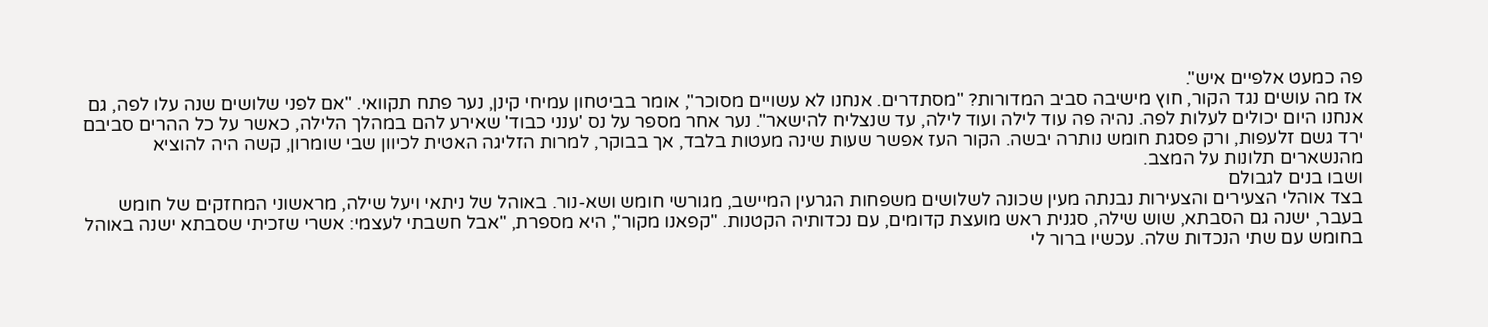פה כמעט אלפיים איש".
אז מה עושים נגד הקור, חוץ מישיבה סביב המדורות? "מסתדרים. אנחנו לא עשויים מסוכר", אומר בביטחון עמיחי קינן, נער פתח תקוואי. "אם לפני שלושים שנה עלו לפה, גם אנחנו היום יכולים לעלות לפה. נהיה פה עוד לילה ועוד לילה, עד שנצליח להישאר". נער אחר מספר על נס 'ענני כבוד' שאירע להם במהלך הלילה, כאשר על כל ההרים סביבם ירד גשם זלעפות, ורק פסגת חומש נותרה יבשה. הקור העז אפשר שעות שינה מעטות בלבד, אך בבוקר, למרות הזליגה האטית לכיוון שבי שומרון, קשה היה להוציא מהנשארים תלונות על המצב.
ושבו בנים לגבולם
בצד אוהלי הצעירים והצעירות נבנתה מעין שכונה לשלושים משפחות הגרעין המיישב, מגורשי חומש ושא-נור. באוהל של ניתאי ויעל שילה, מראשוני המחזקים של חומש בעבר, ישנה גם הסבתא, שוש שילה, סגנית ראש מועצת קדומים, עם נכדותיה הקטנות. "קפאנו מקור", היא מספרת, "אבל חשבתי לעצמי: אשרי שזכיתי שסבתא ישנה באוהל בחומש עם שתי הנכדות שלה. עכשיו ברור לי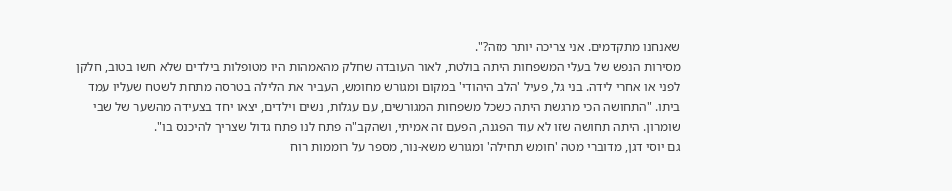שאנחנו מתקדמים. אני צריכה יותר מזה?".
מסירות הנפש של בעלי המשפחות היתה בולטת, לאור העובדה שחלק מהאמהות היו מטופלות בילדים שלא חשו בטוב, חלקן לפני או אחרי לידה. בני גל, פעיל 'הלב היהודי' במקום ומגורש מחומש, העביר את הלילה בטרסה מתחת לשטח שעליו עמד ביתו. "התחושה הכי מרגשת היתה כשכל משפחות המגורשים, עם עגלות, נשים וילדים, יצאו יחד בצעידה מהשער של שבי שומרון. היתה תחושה שזו לא עוד הפגנה, הפעם זה אמיתי, ושהקב"ה פתח לנו פתח גדול שצריך להיכנס בו".
גם יוסי דגן, מדוברי מטה 'חומש תחילה' ומגורש משא-נור, מספר על רוממות רוח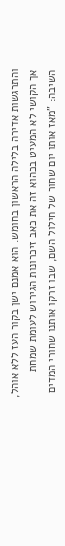והתרגשות אדירה בלילה הראשון בחומש. הוא אמנם ישן בקור העז ללא אוהל, אך הקושי לא המעיט בכהוא זה את כאב זיכרונות הגירוש לעומת שמחת השיבה: "מאז אותו יום שחור של חילול השם, שבו זרקו אותנו שחורי המדים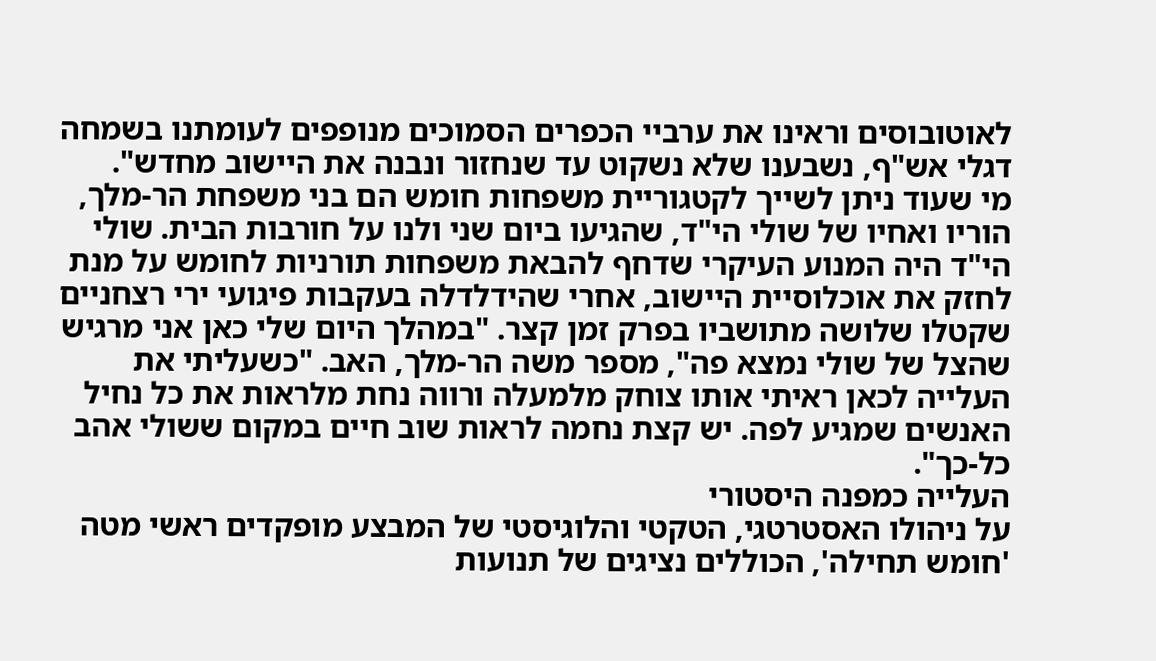לאוטובוסים וראינו את ערביי הכפרים הסמוכים מנופפים לעומתנו בשמחה דגלי אש"ף, נשבענו שלא נשקוט עד שנחזור ונבנה את היישוב מחדש".
מי שעוד ניתן לשייך לקטגוריית משפחות חומש הם בני משפחת הר-מלך, הוריו ואחיו של שולי הי"ד, שהגיעו ביום שני ולנו על חורבות הבית. שולי הי"ד היה המנוע העיקרי שדחף להבאת משפחות תורניות לחומש על מנת לחזק את אוכלוסיית היישוב, אחרי שהידלדלה בעקבות פיגועי ירי רצחניים שקטלו שלושה מתושביו בפרק זמן קצר. "במהלך היום שלי כאן אני מרגיש שהצל של שולי נמצא פה", מספר משה הר-מלך, האב. "כשעליתי את העלייה לכאן ראיתי אותו צוחק מלמעלה ורווה נחת מלראות את כל נחיל האנשים שמגיע לפה. יש קצת נחמה לראות שוב חיים במקום ששולי אהב כל-כך".
העלייה כמפנה היסטורי
על ניהולו האסטרטגי, הטקטי והלוגיסטי של המבצע מופקדים ראשי מטה 'חומש תחילה', הכוללים נציגים של תנועות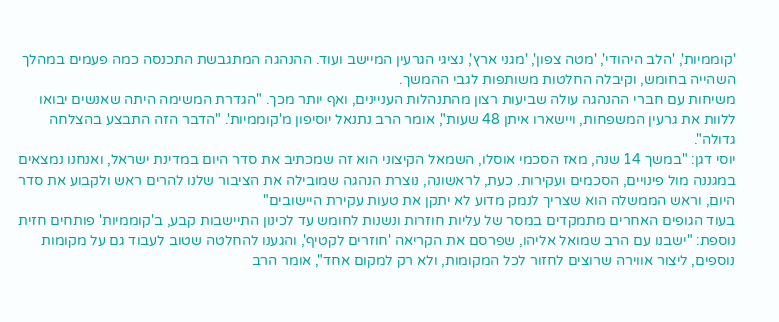'קוממיות', 'הלב היהודי', 'מטה צפון', 'מגני ארץ', נציגי הגרעין המיישב ועוד. ההנהגה המתגבשת התכנסה כמה פעמים במהלך השהייה בחומש, וקיבלה החלטות משותפות לגבי ההמשך.
משיחות עם חברי ההנהגה עולה שביעות רצון מהתנהלות העניינים, ואף יותר מכך. "הגדרת המשימה היתה שאנשים יבואו ללוות את גרעין המשפחות, ויישארו איתן 48 שעות", אומר הרב נתנאל יוסיפון מ'קוממיות'. "הדבר הזה התבצע בהצלחה גדולה".
יוסי דגן: "במשך 14 שנה, מאז הסכמי אוסלו, השמאל הקיצוני הוא זה שמכתיב את סדר היום במדינת ישראל, ואנחנו נמצאים במגננה מול פינויים, הסכמים ועקירות. כעת, לראשונה, נוצרת הנהגה שמובילה את הציבור שלנו להרים ראש ולקבוע את סדר היום, וראש הממשלה הוא שצריך לנמק מדוע לא יתקן את טעות עקירת היישובים"
בעוד הגופים האחרים מתמקדים במסר של עליות חוזרות ונשנות לחומש עד לכינון התיישבות קבע, ב'קוממיות' פותחים חזית נוספת: "ישבנו עם הרב שמואל אליהו, שפרסם את הקריאה 'חוזרים לקטיף', והגענו להחלטה שטוב לעבוד גם על מקומות נוספים, ליצור אווירה שרוצים לחזור לכל המקומות, ולא רק למקום אחד", אומר הרב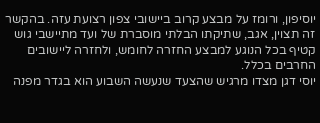יוסיפון, ורומז על מבצע קרוב ביישובי צפון רצועת עזה. בהקשר זה תצוין, אגב, שתיקתו הבלתי מוסברת של ועד מתיישבי גוש קטיף בכל הנוגע למבצע החזרה לחומש, ולחזרה ליישובים החרבים בכלל.
יוסי דגן מצדו מרגיש שהצעד שנעשה השבוע הוא בגדר מפנה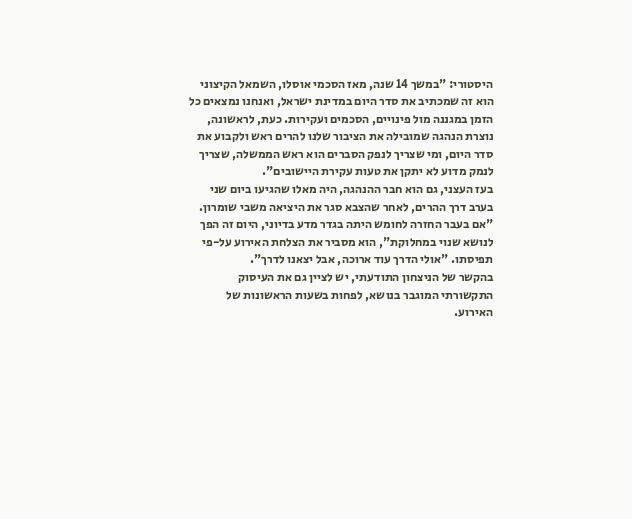היסטורי: "במשך 14 שנה, מאז הסכמי אוסלו, השמאל הקיצוני הוא זה שמכתיב את סדר היום במדינת ישראל, ואנחנו נמצאים כל הזמן במגננה מול פינויים, הסכמים ועקירות. כעת, לראשונה, נוצרת הנהגה שמובילה את הציבור שלנו להרים ראש ולקבוע את סדר היום, ומי שצריך לנפק הסברים הוא ראש הממשלה, שצריך לנמק מדוע לא יתקן את טעות עקירת היישובים".
בעז העצני, גם הוא חבר ההנהגה, היה מאלו שהגיעו ביום שני בערב דרך ההרים, לאחר שהצבא סגר את היציאה משבי שומרון. "אם בעבר החזרה לחומש היתה בגדר מדע בדיוני, היום זה הפך לנושא שנוי במחלוקת", הוא מסביר את הצלחת האירוע על-פי תפיסתו. "אולי הדרך עוד ארוכה, אבל יצאנו לדרך".
בהקשר של הניצחון התודעתי, יש לציין גם את העיסוק התקשורתי המוגבר בנושא, לפחות בשעות הראשונות של האירוע.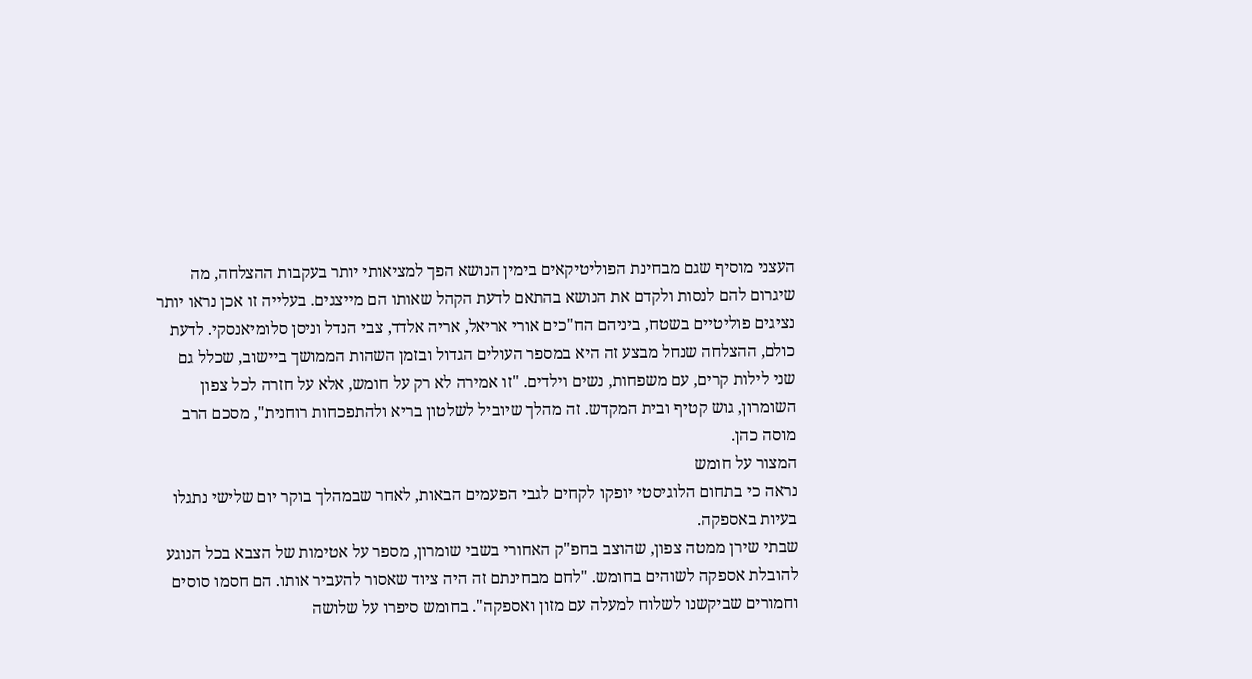העצני מוסיף שגם מבחינת הפוליטיקאים בימין הנושא הפך למציאותי יותר בעקבות ההצלחה, מה שיגרום להם לנסות ולקדם את הנושא בהתאם לדעת הקהל שאותו הם מייצגים. בעלייה זו אכן נראו יותר נציגים פוליטיים בשטח, ביניהם הח"כים אורי אריאל, אריה אלדד, צבי הנדל וניסן סלומיאנסקי. לדעת כולם, ההצלחה שנחל מבצע זה היא במספר העולים הגדול ובזמן השהות הממושך ביישוב, שכלל גם שני לילות קרים, עם משפחות, נשים וילדים. "זו אמירה לא רק על חומש, אלא על חזרה לכל צפון השומרון, גוש קטיף ובית המקדש. זה מהלך שיוביל לשלטון בריא ולהתפכחות רוחנית", מסכם הרב מוסה כהן.
המצור על חומש
נראה כי בתחום הלוגיסטי יופקו לקחים לגבי הפעמים הבאות, לאחר שבמהלך בוקר יום שלישי נתגלו בעיות באספקה.
שבתי שירן ממטה צפון, שהוצב בחפ"ק האחורי בשבי שומרון, מספר על אטימות של הצבא בכל הנוגע להובלת אספקה לשוהים בחומש. "לחם מבחינתם זה היה ציוד שאסור להעביר אותו. הם חסמו סוסים וחמורים שביקשנו לשלוח למעלה עם מזון ואספקה". בחומש סיפרו על שלושה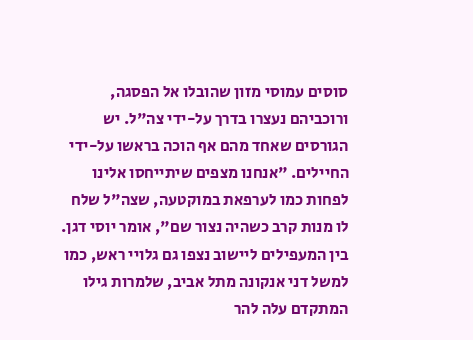סוסים עמוסי מזון שהובלו אל הפסגה, ורוכביהם נעצרו בדרך על-ידי צה"ל. יש הגורסים שאחד מהם אף הוכה בראשו על-ידי החיילים. "אנחנו מצפים שיתייחסו אלינו לפחות כמו לערפאת במוקטעה, שצה"ל שלח לו מנות קרב כשהיה נצור שם", אומר יוסי דגן.
בין המעפילים ליישוב נצפו גם גלויי ראש, כמו למשל דני אנקונה מתל אביב, שלמרות גילו המתקדם עלה להר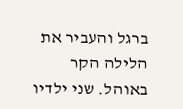ברגל והעביר את הלילה הקר באוהל. שני ילדיו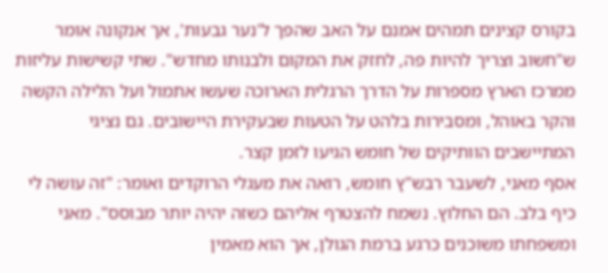בקורס קצינים תמהים אמנם על האב שהפך ל'נער גבעות', אך אנקונה אומר ש"חשוב וצריך להיות פה, לחזק את המקום ולבנותו מחדש". שתי קשישות עליזות ממרכז הארץ מספרות על הדרך הרגלית הארוכה שעשו אתמול ועל הלילה הקשה והקר באוהל, ומסבירות בלהט על הטעות שבעקירת היישובים. גם נציגי המתיישבים הוותיקים של חומש הגיעו לזמן קצר.
אסף מאני, לשעבר רבש"ץ חומש, רואה את מעגלי הרוקדים ואומר: "זה עושה לי כיף בלב. הם החלוץ. נשמח להצטרף אליהם כשזה יהיה יותר מבוסס". מאני ומשפחתו משוכנים כרגע ברמת הגולן, אך הוא מאמין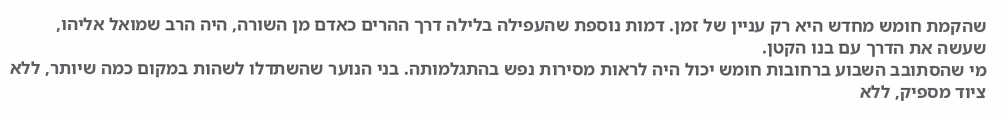שהקמת חומש מחדש היא רק עניין של זמן. דמות נוספת שהעפילה בלילה דרך ההרים כאדם מן השורה, היה הרב שמואל אליהו, שעשה את הדרך עם בנו הקטן.
מי שהסתובב השבוע ברחובות חומש יכול היה לראות מסירות נפש בהתגלמותה. בני הנוער שהשתדלו לשהות במקום כמה שיותר, ללא ציוד מספיק, ללא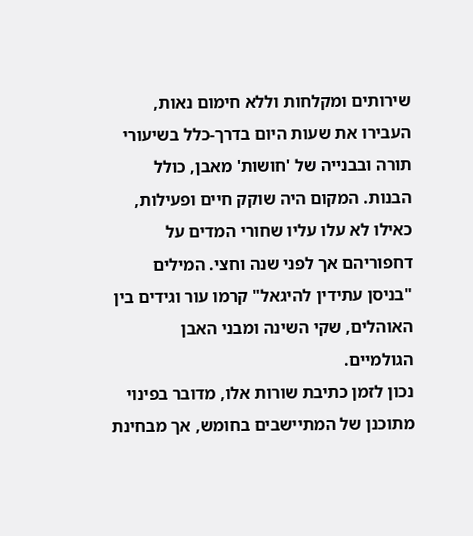שירותים ומקלחות וללא חימום נאות, העבירו את שעות היום בדרך-כלל בשיעורי תורה ובבנייה של 'חושות' מאבן, כולל הבנות. המקום היה שוקק חיים ופעילות, כאילו לא עלו עליו שחורי המדים על דחפוריהם אך לפני שנה וחצי. המילים "בניסן עתידין להיגאל" קרמו עור וגידים בין האוהלים, שקי השינה ומבני האבן הגולמיים.
נכון לזמן כתיבת שורות אלו, מדובר בפינוי מתוכנן של המתיישבים בחומש, אך מבחינת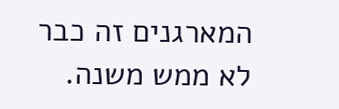המארגנים זה כבר לא ממש משנה.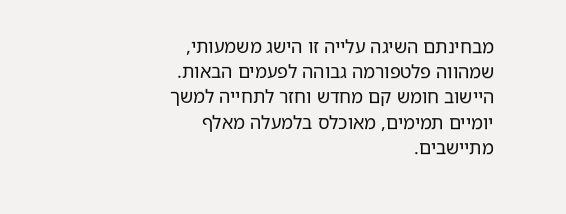מבחינתם השיגה עלייה זו הישג משמעותי, שמהווה פלטפורמה גבוהה לפעמים הבאות. היישוב חומש קם מחדש וחזר לתחייה למשך יומיים תמימים, מאוכלס בלמעלה מאלף מתיישבים.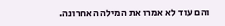והם עוד לא אמרו את המילה האחרונה.